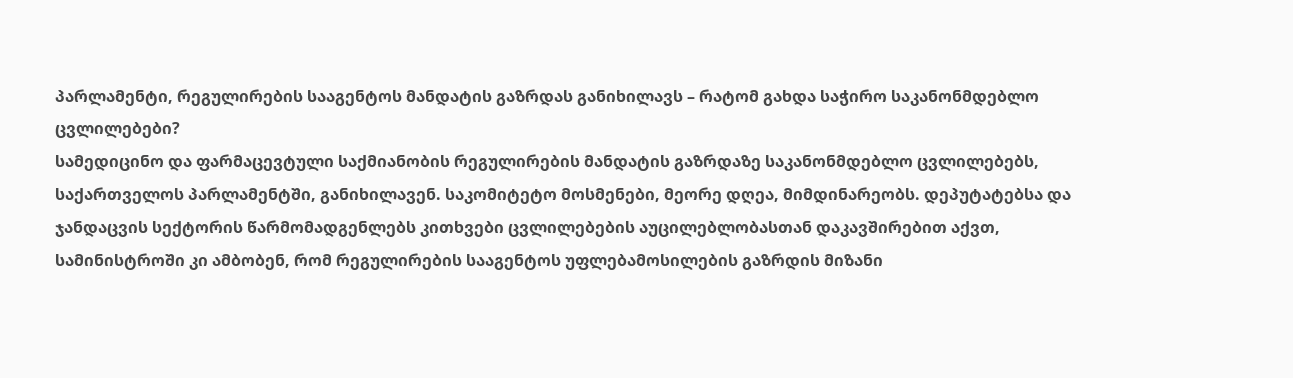პარლამენტი, რეგულირების სააგენტოს მანდატის გაზრდას განიხილავს – რატომ გახდა საჭირო საკანონმდებლო ცვლილებები?
სამედიცინო და ფარმაცევტული საქმიანობის რეგულირების მანდატის გაზრდაზე საკანონმდებლო ცვლილებებს, საქართველოს პარლამენტში, განიხილავენ. საკომიტეტო მოსმენები, მეორე დღეა, მიმდინარეობს. დეპუტატებსა და ჯანდაცვის სექტორის წარმომადგენლებს კითხვები ცვლილებების აუცილებლობასთან დაკავშირებით აქვთ, სამინისტროში კი ამბობენ, რომ რეგულირების სააგენტოს უფლებამოსილების გაზრდის მიზანი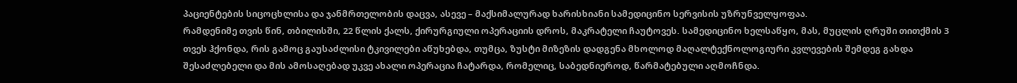პაციენტების სიცოცხლისა და ჯანმრთელობის დაცვა, ასევე – მაქსიმალურად ხარისხიანი სამედიცინო სერვისის უზრუნველყოფაა.
რამდენიმე თვის წინ, თბილისში, 22 წლის ქალს, ქირურგიული ოპერაციის დროს, მაკრატელი ჩაუტოვეს. სამედიცინო ხელსაწყო, მას, მუცლის ღრუში თითქმის 3 თვეს ჰქონდა, რის გამოც გაუსაძლისი ტკივილები აწუხებდა, თუმცა, ზუსტი მიზეზის დადგენა მხოლოდ მაღალტექნოლოგიური კვლევების შემდეგ გახდა შესაძლებელი და მის ამოსაღებად უკვე ახალი ოპერაცია ჩატარდა, რომელიც, საბედნიეროდ, წარმატებული აღმოჩნდა.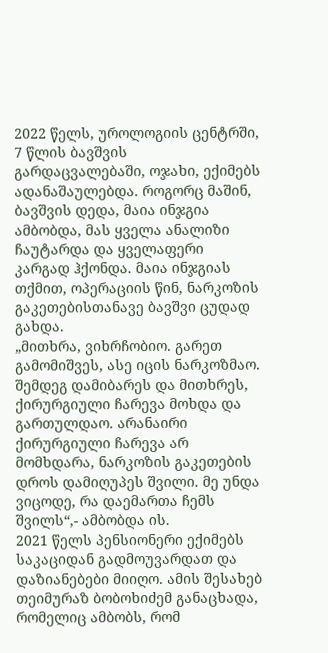2022 წელს, უროლოგიის ცენტრში, 7 წლის ბავშვის გარდაცვალებაში, ოჯახი, ექიმებს ადანაშაულებდა. როგორც მაშინ, ბავშვის დედა, მაია ინჯგია ამბობდა, მას ყველა ანალიზი ჩაუტარდა და ყველაფერი კარგად ჰქონდა. მაია ინჯგიას თქმით, ოპერაციის წინ, ნარკოზის გაკეთებისთანავე ბავშვი ცუდად გახდა.
„მითხრა, ვიხრჩობიო. გარეთ გამომიშვეს, ასე იცის ნარკოზმაო. შემდეგ დამიბარეს და მითხრეს, ქირურგიული ჩარევა მოხდა და გართულდაო. არანაირი ქირურგიული ჩარევა არ მომხდარა, ნარკოზის გაკეთების დროს დამიღუპეს შვილი. მე უნდა ვიცოდე, რა დაემართა ჩემს შვილს“,- ამბობდა ის.
2021 წელს პენსიონერი ექიმებს საკაციდან გადმოუვარდათ და დაზიანებები მიიღო. ამის შესახებ თეიმურაზ ბობოხიძემ განაცხადა, რომელიც ამბობს, რომ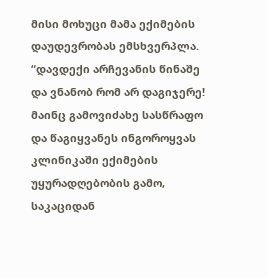მისი მოხუცი მამა ექიმების დაუდევრობას ემსხვერპლა.
“დავდექი არჩევანის წინაშე და ვნანობ რომ არ დაგიჯერე! მაინც გამოვიძახე სასწრაფო და წაგიყვანეს ინგოროყვას კლინიკაში ექიმების უყურადღებობის გამო, საკაციდან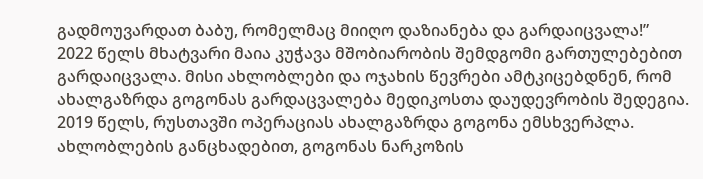გადმოუვარდათ ბაბუ, რომელმაც მიიღო დაზიანება და გარდაიცვალა!”
2022 წელს მხატვარი მაია კუჭავა მშობიარობის შემდგომი გართულებებით გარდაიცვალა. მისი ახლობლები და ოჯახის წევრები ამტკიცებდნენ, რომ ახალგაზრდა გოგონას გარდაცვალება მედიკოსთა დაუდევრობის შედეგია.
2019 წელს, რუსთავში ოპერაციას ახალგაზრდა გოგონა ემსხვერპლა. ახლობლების განცხადებით, გოგონას ნარკოზის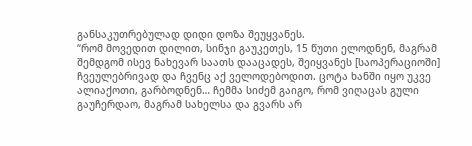განსაკუთრებულად დიდი დოზა შეუყვანეს.
“რომ მოვედით დილით, სინჯი გაუკეთეს, 15 წუთი ელოდნენ, მაგრამ შემდგომ ისევ ნახევარ საათს დააცადეს, შეიყვანეს [საოპერაციოში] ჩვეულებრივად და ჩვენც აქ ველოდებოდით. ცოტა ხანში იყო უკვე ალიაქოთი, გარბოდნენ… ჩემმა სიძემ გაიგო, რომ ვიღაცას გული გაუჩერდაო, მაგრამ სახელსა და გვარს არ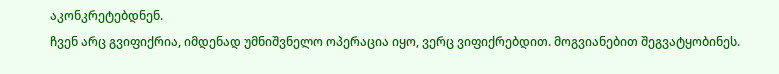აკონკრეტებდნენ.
ჩვენ არც გვიფიქრია, იმდენად უმნიშვნელო ოპერაცია იყო, ვერც ვიფიქრებდით. მოგვიანებით შეგვატყობინეს.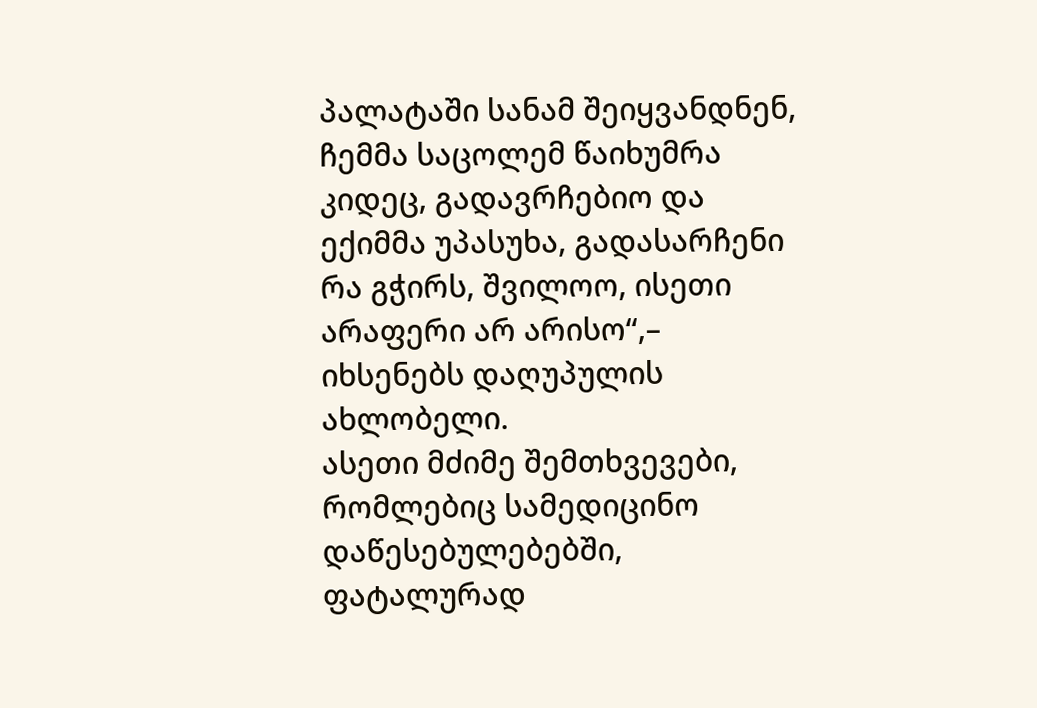პალატაში სანამ შეიყვანდნენ, ჩემმა საცოლემ წაიხუმრა კიდეც, გადავრჩებიო და ექიმმა უპასუხა, გადასარჩენი რა გჭირს, შვილოო, ისეთი არაფერი არ არისო“,– იხსენებს დაღუპულის ახლობელი.
ასეთი მძიმე შემთხვევები, რომლებიც სამედიცინო დაწესებულებებში, ფატალურად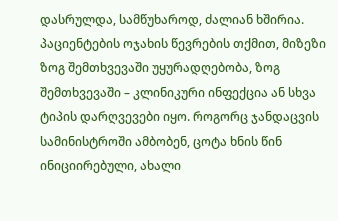დასრულდა, სამწუხაროდ, ძალიან ხშირია. პაციენტების ოჯახის წევრების თქმით, მიზეზი ზოგ შემთხვევაში უყურადღებობა, ზოგ შემთხვევაში – კლინიკური ინფექცია ან სხვა ტიპის დარღვევები იყო. როგორც ჯანდაცვის სამინისტროში ამბობენ, ცოტა ხნის წინ ინიციირებული, ახალი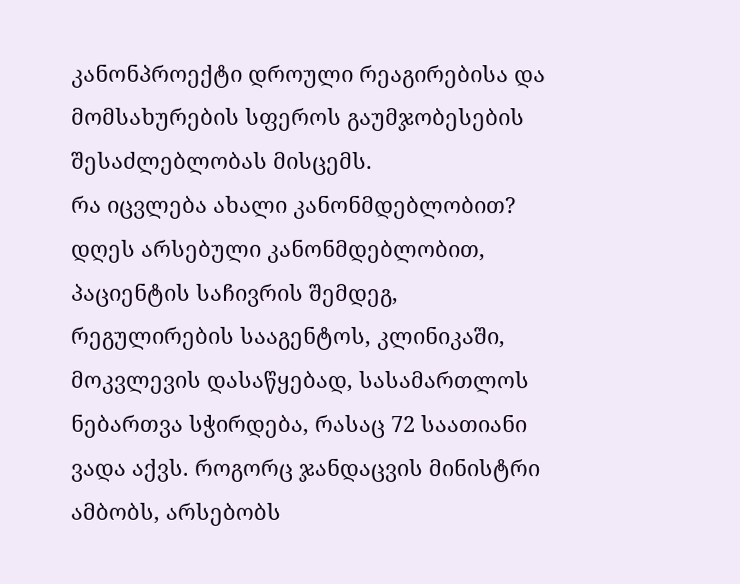კანონპროექტი დროული რეაგირებისა და მომსახურების სფეროს გაუმჯობესების შესაძლებლობას მისცემს.
რა იცვლება ახალი კანონმდებლობით?
დღეს არსებული კანონმდებლობით, პაციენტის საჩივრის შემდეგ, რეგულირების სააგენტოს, კლინიკაში, მოკვლევის დასაწყებად, სასამართლოს ნებართვა სჭირდება, რასაც 72 საათიანი ვადა აქვს. როგორც ჯანდაცვის მინისტრი ამბობს, არსებობს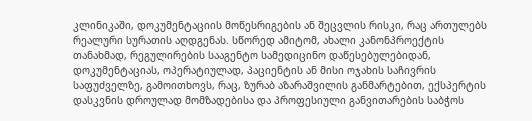კლინიკაში, დოკუმენტაციის მოწესრიგების ან შეცვლის რისკი, რაც ართულებს რეალური სურათის აღდგენას. სწორედ ამიტომ, ახალი კანონპროექტის თანახმად, რეგულირების სააგენტო სამედიცინო დაწესებულებიდან, დოკუმენტაციას, ოპერატიულად, პაციენტის ან მისი ოჯახის საჩივრის საფუძველზე, გამოითხოვს, რაც, ზურაბ აზარაშვილის განმარტებით, ექსპერტის დასკვნის დროულად მომზადებისა და პროფესიული განვითარების საბჭოს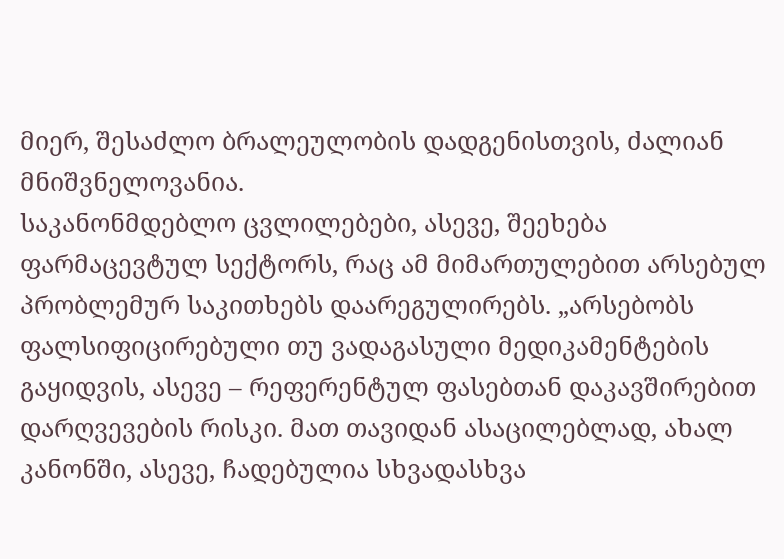მიერ, შესაძლო ბრალეულობის დადგენისთვის, ძალიან მნიშვნელოვანია.
საკანონმდებლო ცვლილებები, ასევე, შეეხება ფარმაცევტულ სექტორს, რაც ამ მიმართულებით არსებულ პრობლემურ საკითხებს დაარეგულირებს. „არსებობს ფალსიფიცირებული თუ ვადაგასული მედიკამენტების გაყიდვის, ასევე – რეფერენტულ ფასებთან დაკავშირებით დარღვევების რისკი. მათ თავიდან ასაცილებლად, ახალ კანონში, ასევე, ჩადებულია სხვადასხვა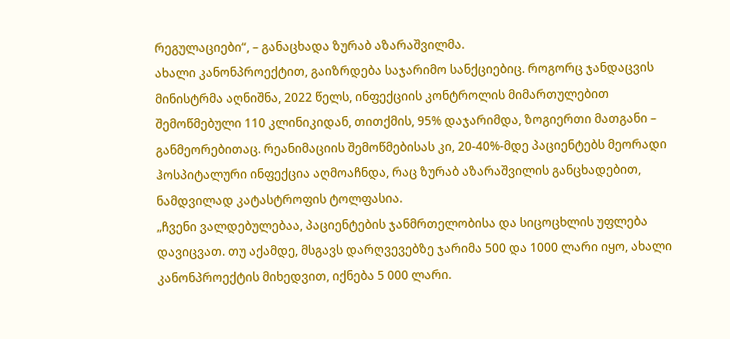რეგულაციები“, – განაცხადა ზურაბ აზარაშვილმა.
ახალი კანონპროექტით, გაიზრდება საჯარიმო სანქციებიც. როგორც ჯანდაცვის მინისტრმა აღნიშნა, 2022 წელს, ინფექციის კონტროლის მიმართულებით შემოწმებული 110 კლინიკიდან, თითქმის, 95% დაჯარიმდა, ზოგიერთი მათგანი – განმეორებითაც. რეანიმაციის შემოწმებისას კი, 20-40%-მდე პაციენტებს მეორადი ჰოსპიტალური ინფექცია აღმოაჩნდა, რაც ზურაბ აზარაშვილის განცხადებით, ნამდვილად კატასტროფის ტოლფასია.
„ჩვენი ვალდებულებაა, პაციენტების ჯანმრთელობისა და სიცოცხლის უფლება დავიცვათ. თუ აქამდე, მსგავს დარღვევებზე ჯარიმა 500 და 1000 ლარი იყო, ახალი კანონპროექტის მიხედვით, იქნება 5 000 ლარი.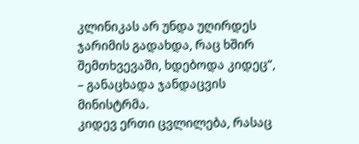კლინიკას არ უნდა უღირდეს ჯარიმის გადახდა, რაც ხშირ შემთხვევაში, ხდებოდა კიდეც“, – განაცხადა ჯანდაცვის მინისტრმა.
კიდევ ერთი ცვლილება, რასაც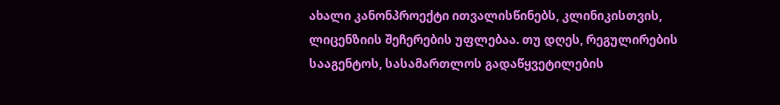ახალი კანონპროექტი ითვალისწინებს, კლინიკისთვის, ლიცენზიის შეჩერების უფლებაა. თუ დღეს, რეგულირების სააგენტოს, სასამართლოს გადაწყვეტილების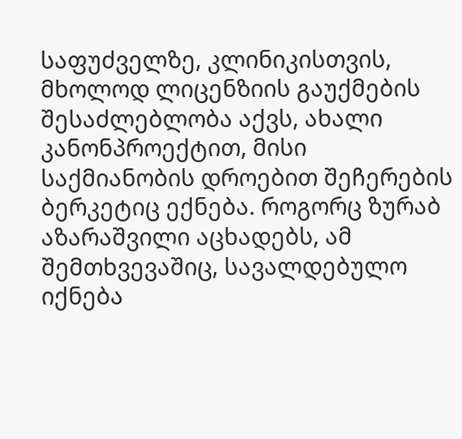საფუძველზე, კლინიკისთვის, მხოლოდ ლიცენზიის გაუქმების შესაძლებლობა აქვს, ახალი კანონპროექტით, მისი საქმიანობის დროებით შეჩერების ბერკეტიც ექნება. როგორც ზურაბ აზარაშვილი აცხადებს, ამ შემთხვევაშიც, სავალდებულო იქნება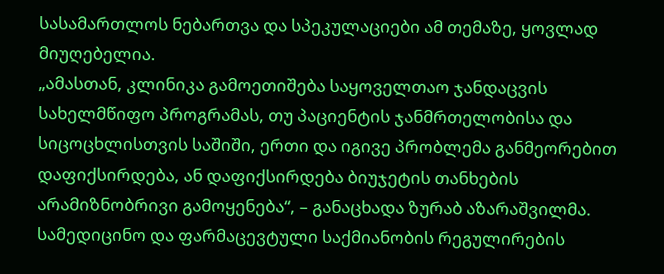სასამართლოს ნებართვა და სპეკულაციები ამ თემაზე, ყოვლად მიუღებელია.
„ამასთან, კლინიკა გამოეთიშება საყოველთაო ჯანდაცვის სახელმწიფო პროგრამას, თუ პაციენტის ჯანმრთელობისა და სიცოცხლისთვის საშიში, ერთი და იგივე პრობლემა განმეორებით დაფიქსირდება, ან დაფიქსირდება ბიუჯეტის თანხების არამიზნობრივი გამოყენება“, – განაცხადა ზურაბ აზარაშვილმა.
სამედიცინო და ფარმაცევტული საქმიანობის რეგულირების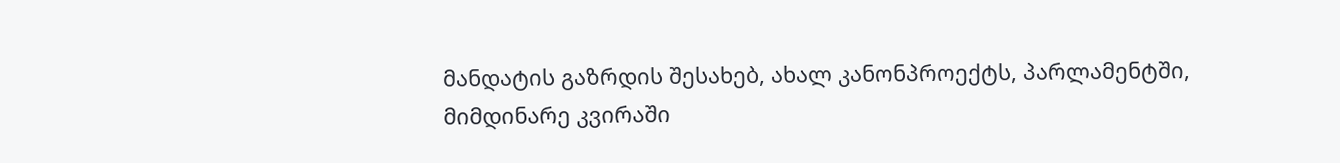მანდატის გაზრდის შესახებ, ახალ კანონპროექტს, პარლამენტში, მიმდინარე კვირაში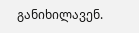განიხილავენ.